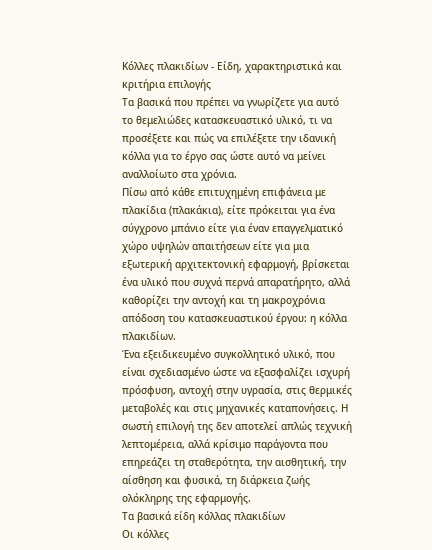Κόλλες πλακιδίων - Είδη, χαρακτηριστικά και κριτήρια επιλογής
Τα βασικά που πρέπει να γνωρίζετε για αυτό το θεμελιώδες κατασκευαστικό υλικό, τι να προσέξετε και πώς να επιλέξετε την ιδανική κόλλα για το έργο σας ώστε αυτό να μείνει αναλλοίωτο στα χρόνια.
Πίσω από κάθε επιτυχημένη επιφάνεια με πλακίδια (πλακάκια), είτε πρόκειται για ένα σύγχρονο μπάνιο είτε για έναν επαγγελματικό χώρο υψηλών απαιτήσεων είτε για μια εξωτερική αρχιτεκτονική εφαρμογή, βρίσκεται ένα υλικό που συχνά περνά απαρατήρητο, αλλά καθορίζει την αντοχή και τη μακροχρόνια απόδοση του κατασκευαστικού έργου: η κόλλα πλακιδίων.
Ένα εξειδικευμένο συγκολλητικό υλικό, που είναι σχεδιασμένο ώστε να εξασφαλίζει ισχυρή πρόσφυση, αντοχή στην υγρασία, στις θερμικές μεταβολές και στις μηχανικές καταπονήσεις. Η σωστή επιλογή της δεν αποτελεί απλώς τεχνική λεπτομέρεια, αλλά κρίσιμο παράγοντα που επηρεάζει τη σταθερότητα, την αισθητική, την αίσθηση και φυσικά, τη διάρκεια ζωής ολόκληρης της εφαρμογής.
Τα βασικά είδη κόλλας πλακιδίων
Οι κόλλες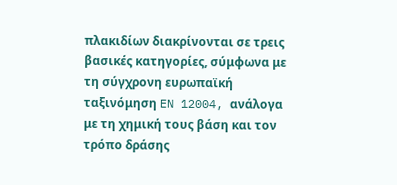πλακιδίων διακρίνονται σε τρεις βασικές κατηγορίες, σύμφωνα με τη σύγχρονη ευρωπαϊκή ταξινόμηση EN 12004, ανάλογα με τη χημική τους βάση και τον τρόπο δράσης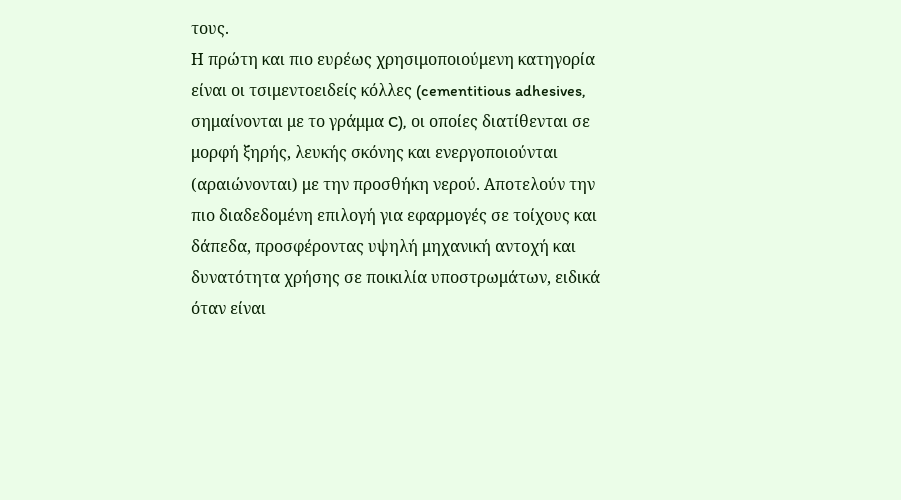τους.
Η πρώτη και πιο ευρέως χρησιμοποιούμενη κατηγορία είναι οι τσιμεντοειδείς κόλλες (cementitious adhesives, σημαίνονται με το γράμμα C), οι οποίες διατίθενται σε μορφή ξηρής, λευκής σκόνης και ενεργοποιούνται (αραιώνονται) με την προσθήκη νερού. Αποτελούν την πιο διαδεδομένη επιλογή για εφαρμογές σε τοίχους και δάπεδα, προσφέροντας υψηλή μηχανική αντοχή και δυνατότητα χρήσης σε ποικιλία υποστρωμάτων, ειδικά όταν είναι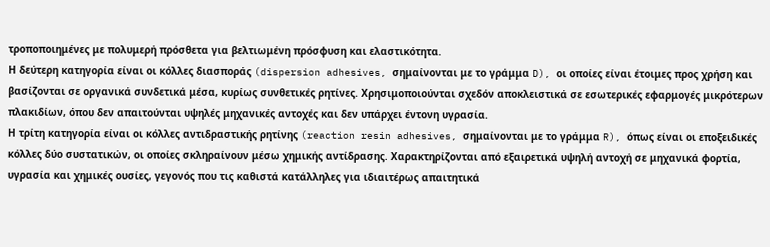τροποποιημένες με πολυμερή πρόσθετα για βελτιωμένη πρόσφυση και ελαστικότητα.
Η δεύτερη κατηγορία είναι οι κόλλες διασποράς (dispersion adhesives, σημαίνονται με το γράμμα D), οι οποίες είναι έτοιμες προς χρήση και βασίζονται σε οργανικά συνδετικά μέσα, κυρίως συνθετικές ρητίνες. Χρησιμοποιούνται σχεδόν αποκλειστικά σε εσωτερικές εφαρμογές μικρότερων πλακιδίων, όπου δεν απαιτούνται υψηλές μηχανικές αντοχές και δεν υπάρχει έντονη υγρασία.
Η τρίτη κατηγορία είναι οι κόλλες αντιδραστικής ρητίνης (reaction resin adhesives, σημαίνονται με το γράμμα R), όπως είναι οι εποξειδικές κόλλες δύο συστατικών, οι οποίες σκληραίνουν μέσω χημικής αντίδρασης. Χαρακτηρίζονται από εξαιρετικά υψηλή αντοχή σε μηχανικά φορτία, υγρασία και χημικές ουσίες, γεγονός που τις καθιστά κατάλληλες για ιδιαιτέρως απαιτητικά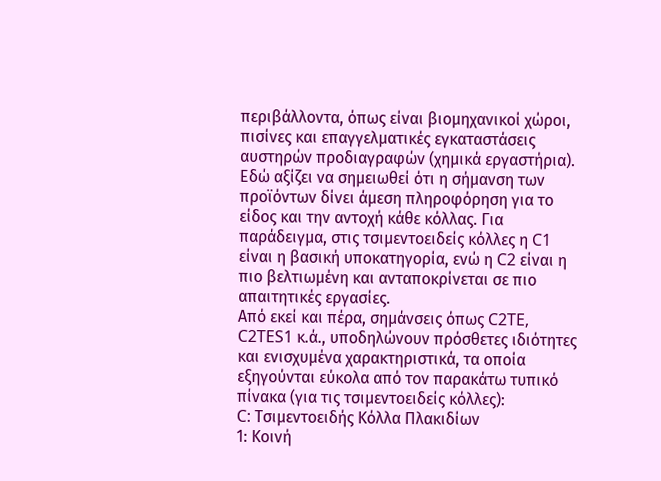περιβάλλοντα, όπως είναι βιομηχανικοί χώροι, πισίνες και επαγγελματικές εγκαταστάσεις αυστηρών προδιαγραφών (χημικά εργαστήρια).
Εδώ αξίζει να σημειωθεί ότι η σήμανση των προϊόντων δίνει άμεση πληροφόρηση για το είδος και την αντοχή κάθε κόλλας. Για παράδειγμα, στις τσιμεντοειδείς κόλλες η C1 είναι η βασική υποκατηγορία, ενώ η C2 είναι η πιο βελτιωμένη και ανταποκρίνεται σε πιο απαιτητικές εργασίες.
Από εκεί και πέρα, σημάνσεις όπως C2TE, C2TES1 κ.ά., υποδηλώνουν πρόσθετες ιδιότητες και ενισχυμένα χαρακτηριστικά, τα οποία εξηγούνται εύκολα από τον παρακάτω τυπικό πίνακα (για τις τσιμεντοειδείς κόλλες):
C: Τσιμεντοειδής Κόλλα Πλακιδίων
1: Κοινή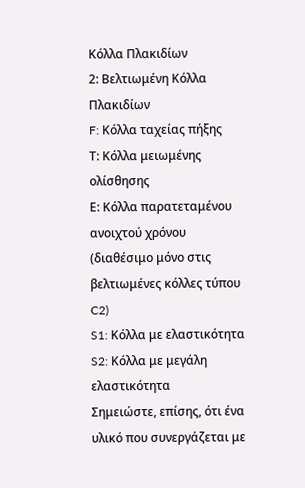Κόλλα Πλακιδίων
2: Βελτιωμένη Κόλλα Πλακιδίων
F: Κόλλα ταχείας πήξης
Τ: Κόλλα μειωμένης ολίσθησης
Ε: Κόλλα παρατεταμένου ανοιχτού χρόνου (διαθέσιμο μόνο στις βελτιωμένες κόλλες τύπου C2)
S1: Κόλλα με ελαστικότητα
S2: Κόλλα με μεγάλη ελαστικότητα
Σημειώστε, επίσης, ότι ένα υλικό που συνεργάζεται με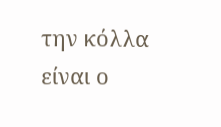την κόλλα είναι ο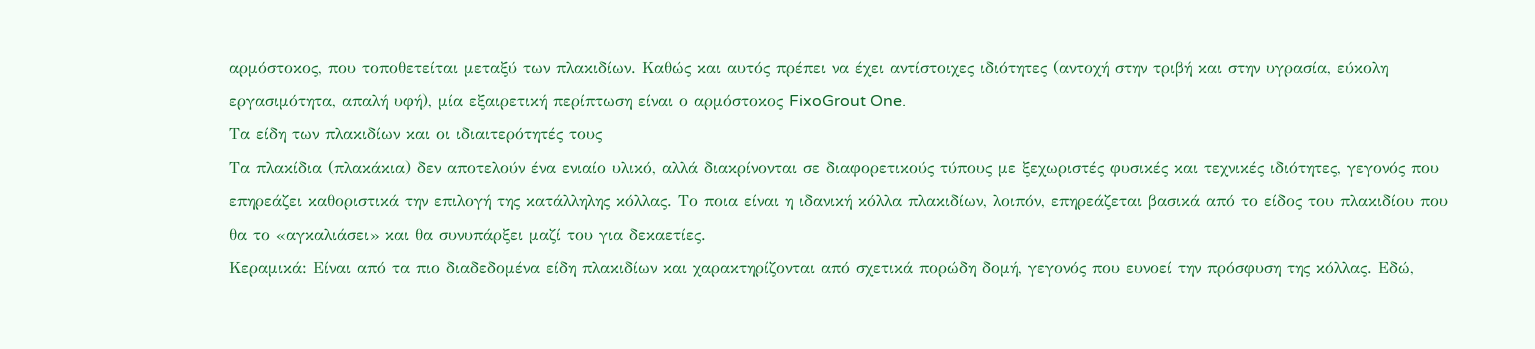αρμόστοκος, που τοποθετείται μεταξύ των πλακιδίων. Καθώς και αυτός πρέπει να έχει αντίστοιχες ιδιότητες (αντοχή στην τριβή και στην υγρασία, εύκολη εργασιμότητα, απαλή υφή), μία εξαιρετική περίπτωση είναι ο αρμόστοκος FixoGrout One.
Τα είδη των πλακιδίων και οι ιδιαιτερότητές τους
Τα πλακίδια (πλακάκια) δεν αποτελούν ένα ενιαίο υλικό, αλλά διακρίνονται σε διαφορετικούς τύπους με ξεχωριστές φυσικές και τεχνικές ιδιότητες, γεγονός που επηρεάζει καθοριστικά την επιλογή της κατάλληλης κόλλας. Το ποια είναι η ιδανική κόλλα πλακιδίων, λοιπόν, επηρεάζεται βασικά από το είδος του πλακιδίου που θα το «αγκαλιάσει» και θα συνυπάρξει μαζί του για δεκαετίες.
Κεραμικά: Είναι από τα πιο διαδεδομένα είδη πλακιδίων και χαρακτηρίζονται από σχετικά πορώδη δομή, γεγονός που ευνοεί την πρόσφυση της κόλλας. Εδώ,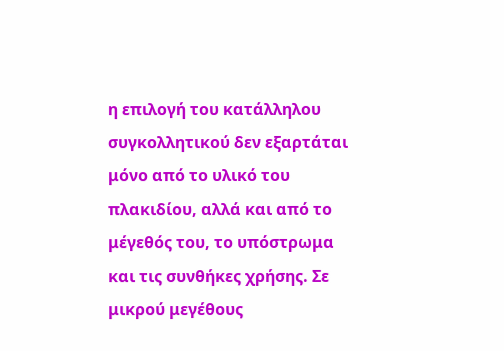η επιλογή του κατάλληλου συγκολλητικού δεν εξαρτάται μόνο από το υλικό του πλακιδίου, αλλά και από το μέγεθός του, το υπόστρωμα και τις συνθήκες χρήσης. Σε μικρού μεγέθους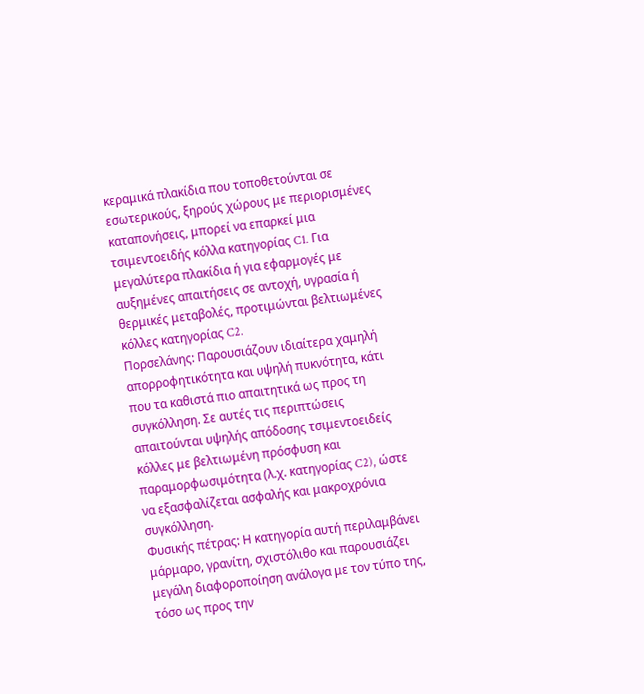κεραμικά πλακίδια που τοποθετούνται σε εσωτερικούς, ξηρούς χώρους με περιορισμένες καταπονήσεις, μπορεί να επαρκεί μια τσιμεντοειδής κόλλα κατηγορίας C1. Για μεγαλύτερα πλακίδια ή για εφαρμογές με αυξημένες απαιτήσεις σε αντοχή, υγρασία ή θερμικές μεταβολές, προτιμώνται βελτιωμένες κόλλες κατηγορίας C2.
Πορσελάνης: Παρουσιάζουν ιδιαίτερα χαμηλή απορροφητικότητα και υψηλή πυκνότητα, κάτι που τα καθιστά πιο απαιτητικά ως προς τη συγκόλληση. Σε αυτές τις περιπτώσεις απαιτούνται υψηλής απόδοσης τσιμεντοειδείς κόλλες με βελτιωμένη πρόσφυση και παραμορφωσιμότητα (λ.χ. κατηγορίας C2), ώστε να εξασφαλίζεται ασφαλής και μακροχρόνια συγκόλληση.
Φυσικής πέτρας: Η κατηγορία αυτή περιλαμβάνει μάρμαρο, γρανίτη, σχιστόλιθο και παρουσιάζει μεγάλη διαφοροποίηση ανάλογα με τον τύπο της, τόσο ως προς την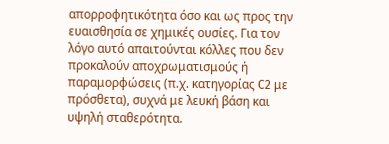απορροφητικότητα όσο και ως προς την ευαισθησία σε χημικές ουσίες. Για τον λόγο αυτό απαιτούνται κόλλες που δεν προκαλούν αποχρωματισμούς ή παραμορφώσεις (π.χ. κατηγορίας C2 με πρόσθετα), συχνά με λευκή βάση και υψηλή σταθερότητα.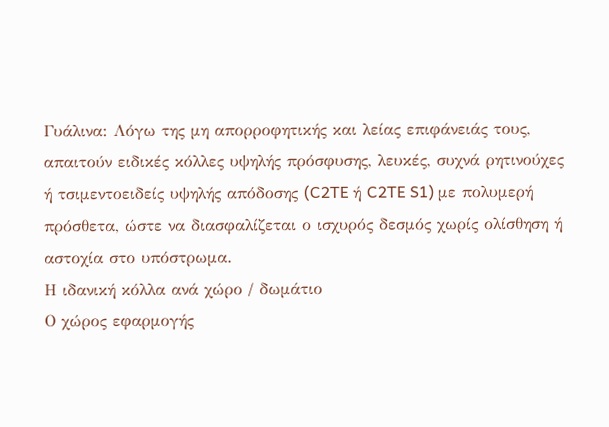Γυάλινα: Λόγω της μη απορροφητικής και λείας επιφάνειάς τους, απαιτούν ειδικές κόλλες υψηλής πρόσφυσης, λευκές, συχνά ρητινούχες ή τσιμεντοειδείς υψηλής απόδοσης (C2TE ή C2TE S1) με πολυμερή πρόσθετα, ώστε να διασφαλίζεται ο ισχυρός δεσμός χωρίς ολίσθηση ή αστοχία στο υπόστρωμα.
Η ιδανική κόλλα ανά χώρο / δωμάτιο
Ο χώρος εφαρμογής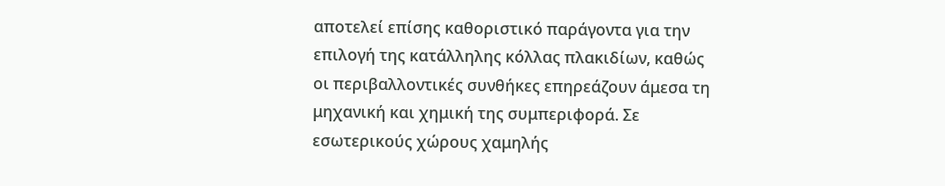αποτελεί επίσης καθοριστικό παράγοντα για την επιλογή της κατάλληλης κόλλας πλακιδίων, καθώς οι περιβαλλοντικές συνθήκες επηρεάζουν άμεσα τη μηχανική και χημική της συμπεριφορά. Σε εσωτερικούς χώρους χαμηλής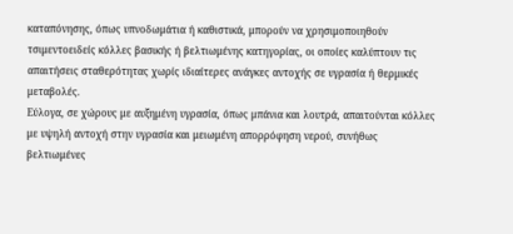καταπόνησης, όπως υπνοδωμάτια ή καθιστικά, μπορούν να χρησιμοποιηθούν τσιμεντοειδείς κόλλες βασικής ή βελτιωμένης κατηγορίας, οι οποίες καλύπτουν τις απαιτήσεις σταθερότητας χωρίς ιδιαίτερες ανάγκες αντοχής σε υγρασία ή θερμικές μεταβολές.
Εύλογα, σε χώρους με αυξημένη υγρασία, όπως μπάνια και λουτρά, απαιτούνται κόλλες με υψηλή αντοχή στην υγρασία και μειωμένη απορρόφηση νερού, συνήθως βελτιωμένες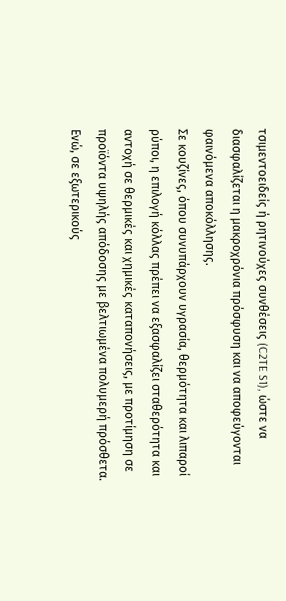τσιμεντοειδείς ή ρητινούχες συνθέσεις (C2TE S1), ώστε να διασφαλίζεται η μακροχρόνια πρόσφυση και να αποφεύγονται φαινόμενα αποκόλλησης.
Σε κουζίνες, όπου συνυπάρχουν υγρασία, θερμότητα και λιπαροί ρύποι, η επιλογή κόλλας πρέπει να εξασφαλίζει σταθερότητα και αντοχή σε θερμικές και χημικές καταπονήσεις, με προτίμηση σε προϊόντα υψηλής απόδοσης με βελτιωμένα πολυμερή πρόσθετα.
Ενώ, σε εξωτερικούς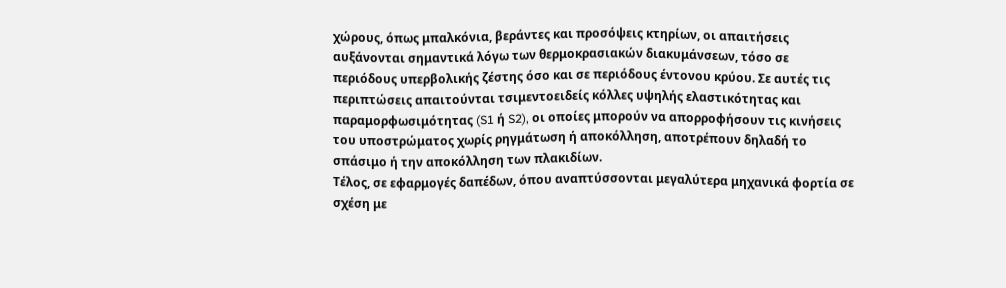χώρους, όπως μπαλκόνια, βεράντες και προσόψεις κτηρίων, οι απαιτήσεις αυξάνονται σημαντικά λόγω των θερμοκρασιακών διακυμάνσεων, τόσο σε περιόδους υπερβολικής ζέστης όσο και σε περιόδους έντονου κρύου. Σε αυτές τις περιπτώσεις απαιτούνται τσιμεντοειδείς κόλλες υψηλής ελαστικότητας και παραμορφωσιμότητας (S1 ή S2), οι οποίες μπορούν να απορροφήσουν τις κινήσεις του υποστρώματος χωρίς ρηγμάτωση ή αποκόλληση, αποτρέπουν δηλαδή το σπάσιμο ή την αποκόλληση των πλακιδίων.
Τέλος, σε εφαρμογές δαπέδων, όπου αναπτύσσονται μεγαλύτερα μηχανικά φορτία σε σχέση με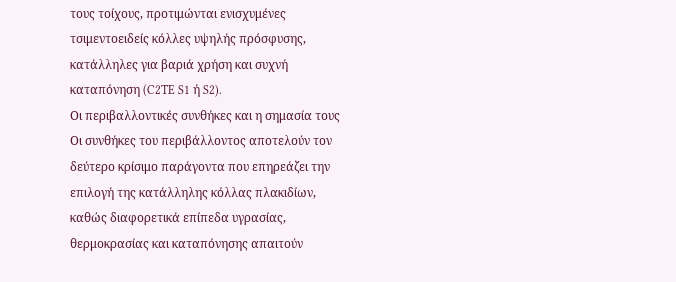τους τοίχους, προτιμώνται ενισχυμένες τσιμεντοειδείς κόλλες υψηλής πρόσφυσης, κατάλληλες για βαριά χρήση και συχνή καταπόνηση (C2TE S1 ή S2).
Οι περιβαλλοντικές συνθήκες και η σημασία τους
Οι συνθήκες του περιβάλλοντος αποτελούν τον δεύτερο κρίσιμο παράγοντα που επηρεάζει την επιλογή της κατάλληλης κόλλας πλακιδίων, καθώς διαφορετικά επίπεδα υγρασίας, θερμοκρασίας και καταπόνησης απαιτούν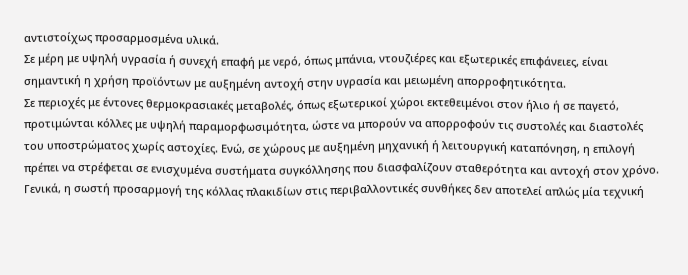αντιστοίχως προσαρμοσμένα υλικά.
Σε μέρη με υψηλή υγρασία ή συνεχή επαφή με νερό, όπως μπάνια, ντουζιέρες και εξωτερικές επιφάνειες, είναι σημαντική η χρήση προϊόντων με αυξημένη αντοχή στην υγρασία και μειωμένη απορροφητικότητα.
Σε περιοχές με έντονες θερμοκρασιακές μεταβολές, όπως εξωτερικοί χώροι εκτεθειμένοι στον ήλιο ή σε παγετό, προτιμώνται κόλλες με υψηλή παραμορφωσιμότητα, ώστε να μπορούν να απορροφούν τις συστολές και διαστολές του υποστρώματος χωρίς αστοχίες. Ενώ, σε χώρους με αυξημένη μηχανική ή λειτουργική καταπόνηση, η επιλογή πρέπει να στρέφεται σε ενισχυμένα συστήματα συγκόλλησης που διασφαλίζουν σταθερότητα και αντοχή στον χρόνο.
Γενικά, η σωστή προσαρμογή της κόλλας πλακιδίων στις περιβαλλοντικές συνθήκες δεν αποτελεί απλώς μία τεχνική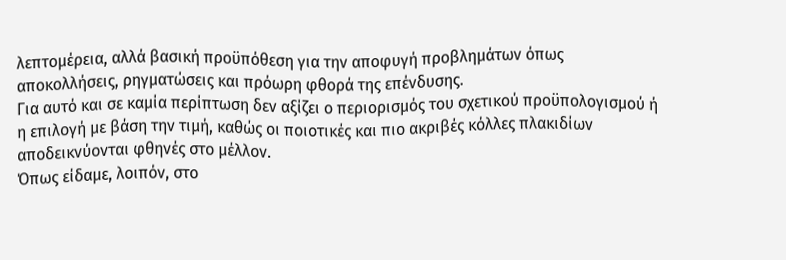λεπτομέρεια, αλλά βασική προϋπόθεση για την αποφυγή προβλημάτων όπως αποκολλήσεις, ρηγματώσεις και πρόωρη φθορά της επένδυσης.
Για αυτό και σε καμία περίπτωση δεν αξίζει ο περιορισμός του σχετικού προϋπολογισμού ή η επιλογή με βάση την τιμή, καθώς οι ποιοτικές και πιο ακριβές κόλλες πλακιδίων αποδεικνύονται φθηνές στο μέλλον.
Όπως είδαμε, λοιπόν, στο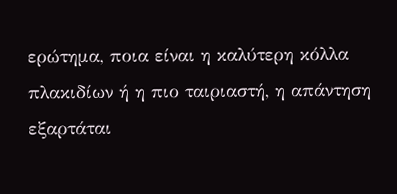ερώτημα, ποια είναι η καλύτερη κόλλα πλακιδίων ή η πιο ταιριαστή, η απάντηση εξαρτάται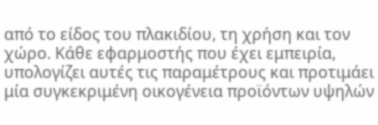από το είδος του πλακιδίου, τη χρήση και τον χώρο. Κάθε εφαρμοστής που έχει εμπειρία, υπολογίζει αυτές τις παραμέτρους και προτιμάει μία συγκεκριμένη οικογένεια προϊόντων υψηλών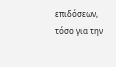επιδόσεων, τόσο για την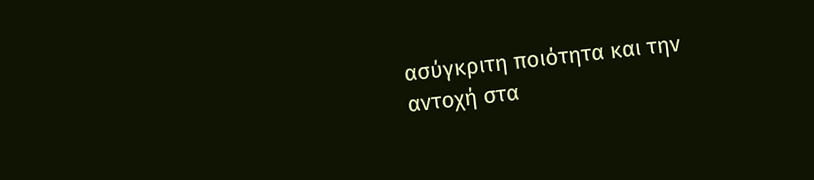ασύγκριτη ποιότητα και την αντοχή στα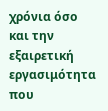χρόνια όσο και την εξαιρετική εργασιμότητα που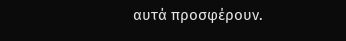αυτά προσφέρουν.